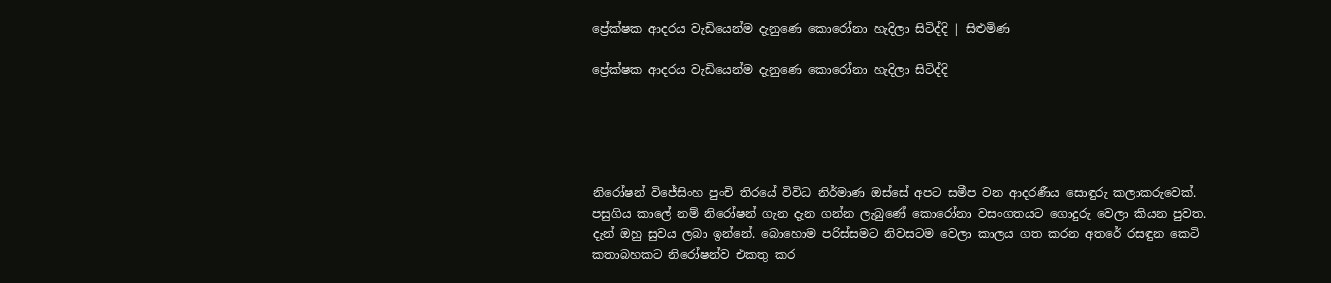ප්‍රේක්ෂක ආදරය වැඩියෙන්ම දැනුණෙ කොරෝනා හැදිලා සිටිද්දි | සිළුමිණ

ප්‍රේක්ෂක ආදරය වැඩියෙන්ම දැනුණෙ කොරෝනා හැදිලා සිටිද්දි





නිරෝෂන් විජේසිංහ පුංචි තිරයේ විවිධ නිර්මාණ ඔස්සේ අපට සමීප වන ආදරණීය සොඳුරු කලාකරුවෙක්. පසුගිය කාලේ නම් නිරෝෂන් ගැන දැන ගන්න ලැබුණේ කොරෝනා වසංගතයට ගොදුරු වෙලා කියන පුවත. දැන් ඔහු සුවය ලබා ඉන්නේ. බොහොම පරිස්සමට නිවසටම වෙලා කාලය ගත කරන අතරේ රසඳුන කෙටි කතාබහකට නිරෝෂන්ව එකතු කර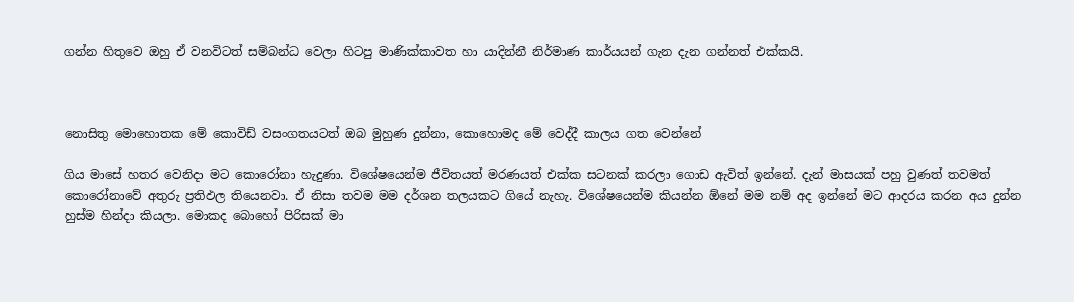ගන්න හිතුවෙ ඔහු ඒ වනවිටත් සම්බන්ධ වෙලා හිටපු මාණික්කාවත හා යාදින්නී නිර්මාණ කාර්යයන් ගැන දැන ගන්නත් එක්කයි.



නොසිතු මොහොතක මේ කොවිඩ් වසංගතයටත් ඔබ මුහුණ දුන්නා, කොහොමද මේ වෙද්දී කාලය ගත වෙන්නේ

ගිය මාසේ හතර වෙනිදා මට කොරෝනා හැදුණා. විශේෂයෙන්ම ජීවිතයත් මරණයත් එක්ක සටනක් කරලා ගොඩ ඇවිත් ඉන්නේ. දැන් මාසයක් පහු වුණත් තවමත් කොරෝනාවේ අතුරු ප්‍රතිඵල තියෙනවා. ඒ නිසා තවම මම දර්ශන තලයකට ගියේ නැහැ. විශේෂයෙන්ම කියන්න ඕනේ මම නම් අද ඉන්නේ මට ආදරය කරන අය දුන්න හුස්ම හින්දා කියලා. මොකද බොහෝ පිරිසක් මා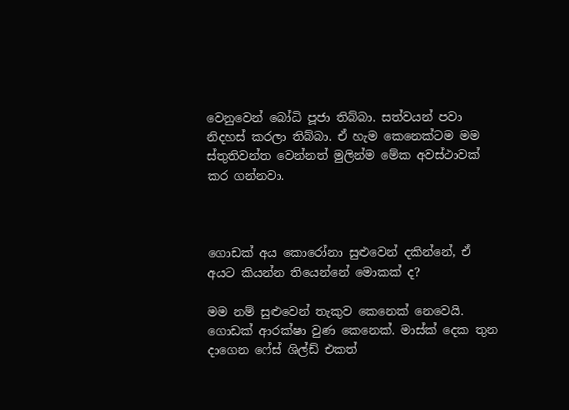වෙනුවෙන් බෝධි පූජා තිබ්බා. සත්වයන් පවා නිදහස් කරලා තිබ්බා. ඒ හැම කෙනෙක්ටම මම ස්තුතිවන්ත වෙන්නත් මුලින්ම මේක අවස්ථාවක් කර ගන්නවා.



ගොඩක් අය කොරෝනා සුළුවෙන් දකින්නේ, ඒ අයට කියන්න තියෙන්නේ මොකක් ද?

මම නම් සුළුවෙන් තැකුව කෙනෙක් නෙවෙයි. ගොඩක් ආරක්ෂා වුණ කෙනෙක්. මාස්ක් දෙක තුන දාගෙන ෆේස් ශිල්ඩ් එකත්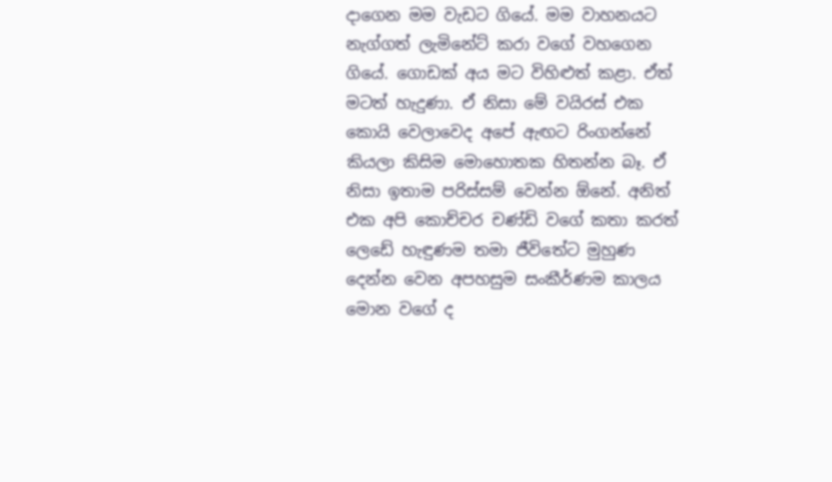දාගෙන මම වැඩට ගියේ. මම වාහනයට නැග්ගත් ලැමිනේට් කරා වගේ වහගෙන ගියේ. ගොඩක් අය මට විහිළුත් කළා. ඒත් මටත් හැදුණා. ඒ නිසා මේ වයිරස් එක කොයි වෙලාවෙද අපේ ඇඟට රිංගන්නේ කියලා කිසිම මොහොතක හිතන්න බෑ. ඒ නිසා ඉතාම පරිස්සම් වෙන්න ඕනේ. අනිත් එක අපි කොච්චර චණ්ඩි වගේ කතා කරත් ලෙඩේ හැඳුණම තමා ජීවිතේට මුහුණ දෙන්න වෙන අපහසුම සංකීර්ණම කාලය මොන වගේ ද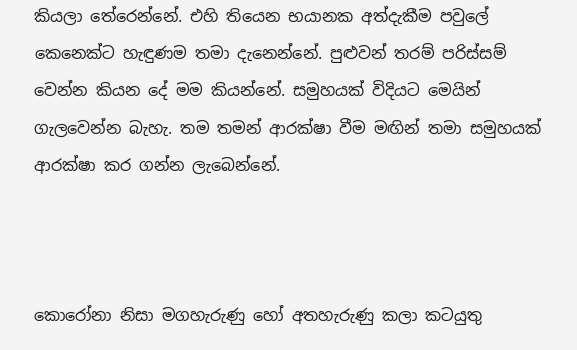කියලා තේරෙන්නේ. එහි තියෙන භයානක අත්දැකීම පවුලේ කෙනෙක්ට හැඳුණම තමා දැනෙන්නේ. පුළුවන් තරම් පරිස්සම් වෙන්න කියන දේ මම කියන්නේ. සමුහයක් විදියට මෙයින් ගැලවෙන්න බැහැ. තම තමන් ආරක්ෂා වීම මඟින් තමා සමුහයක් ආරක්ෂා කර ගන්න ලැබෙන්නේ.



කොරෝනා නිසා මගහැරුණු හෝ අතහැරුණු කලා කටයුතු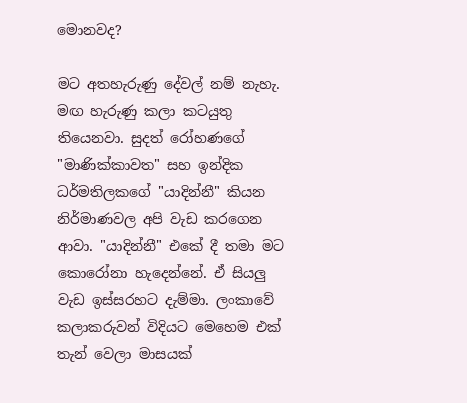මොනවද?

මට අතහැරුණු දේවල් නම් නැහැ. මඟ හැරුණු කලා කටයුතු තියෙනවා. සුදත් රෝහණගේ "මාණික්කාවත" සහ ඉන්දික ධර්මතිලකගේ "යාදින්නී" කියන නිර්මාණවල අපි වැඩ කරගෙන ආවා. "යාදින්නී" එකේ දී තමා මට කොරෝනා හැදෙන්නේ. ඒ සියලු වැඩ ඉස්සරහට දැම්මා. ලංකාවේ කලාකරුවන් විදියට මෙහෙම එක් තැන් වෙලා මාසයක්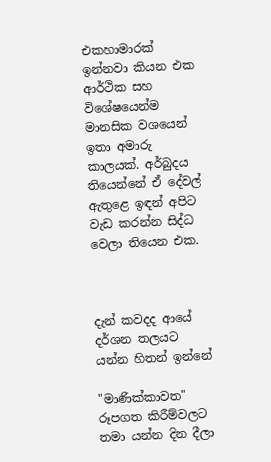එකහාමාරක් ඉන්නවා කියන එක ආර්ථික සහ විශේෂයෙන්ම මානසික වශයෙන් ඉතා අමාරු කාලයක්. අර්බුදය තියෙන්නේ ඒ දේවල් ඇතුළෙ ඉඳන් අපිට වැඩ කරන්න සිද්ධ වෙලා තියෙන එක.



දැන් කවදද ආයේ දර්ශන තලයට යන්න හිතන් ඉන්නේ

"මාණික්කාවත" රූපගත කිරීම්වලට තමා යන්න දින දීලා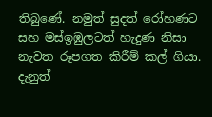තිබුණේ. නමුත් සුදත් රෝහණට සහ මස්ඉඹුලටත් හැදුණ නිසා නැවත රූපගත කිරීම් කල් ගියා. දැනුත්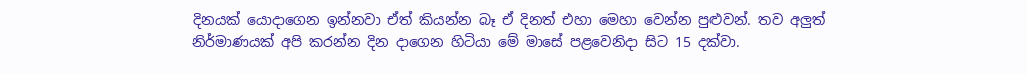දිනයක් යොදාගෙන ඉන්නවා ඒත් කියන්න බෑ ඒ දිනත් එහා මෙහා වෙන්න පුළුවන්. තව අලුත් නිර්මාණයක් අපි කරන්න දින දාගෙන හිටියා මේ මාසේ පළවෙනිදා සිට 15 දක්වා.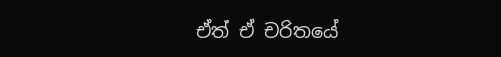ඒත් ඒ චරිතයේ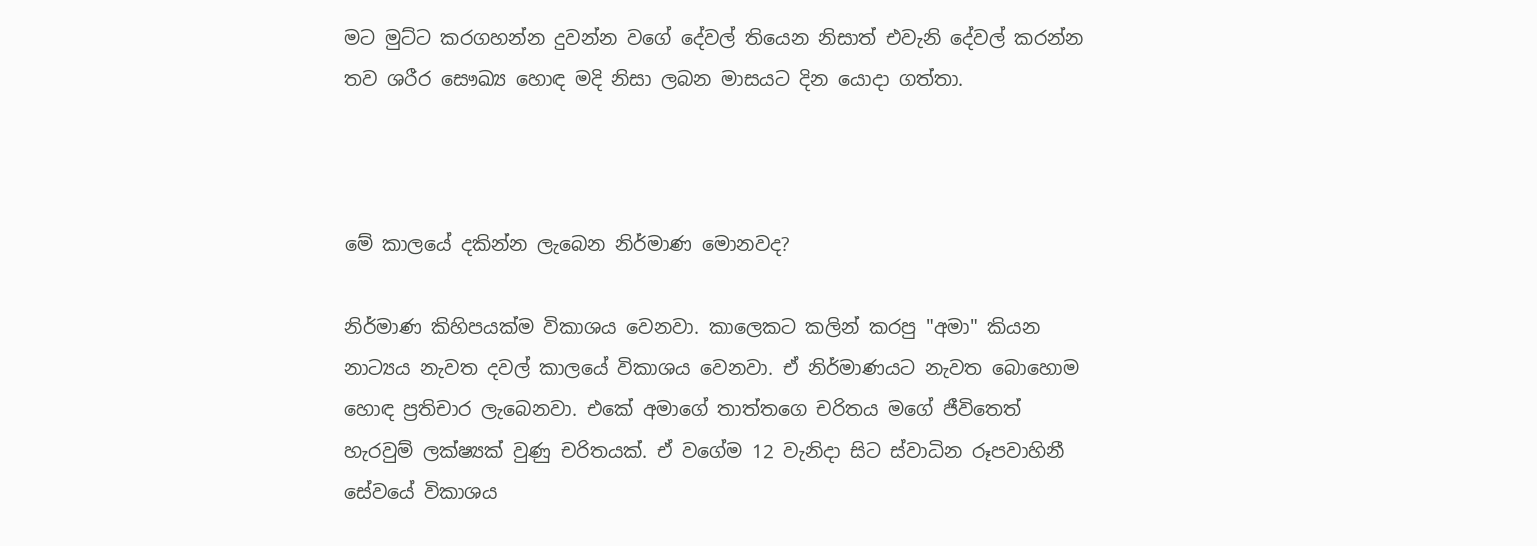මට මුට්ට කරගහන්න දුවන්න වගේ දේවල් තියෙන නිසාත් එවැනි දේවල් කරන්න තව ශරීර සෞඛ්‍ය හොඳ මදි නිසා ලබන මාසයට දින යොදා ගත්තා.



මේ කාලයේ දකින්න ලැබෙන නිර්මාණ මොනවද?

නිර්මාණ කිහිපයක්ම විකාශය වෙනවා. කාලෙකට කලින් කරපු "අමා" කියන නාට්‍යය නැවත දවල් කාලයේ විකාශය වෙනවා. ඒ නිර්මාණයට නැවත බොහොම හොඳ ප්‍රතිචාර ලැබෙනවා. එකේ අමාගේ තාත්තගෙ චරිතය මගේ ජීවිතෙත් හැරවුම් ලක්ෂ්‍යක් වුණු චරිතයක්. ඒ වගේම 12 වැනිදා සිට ස්වාධින රූපවාහිනී සේවයේ විකාශය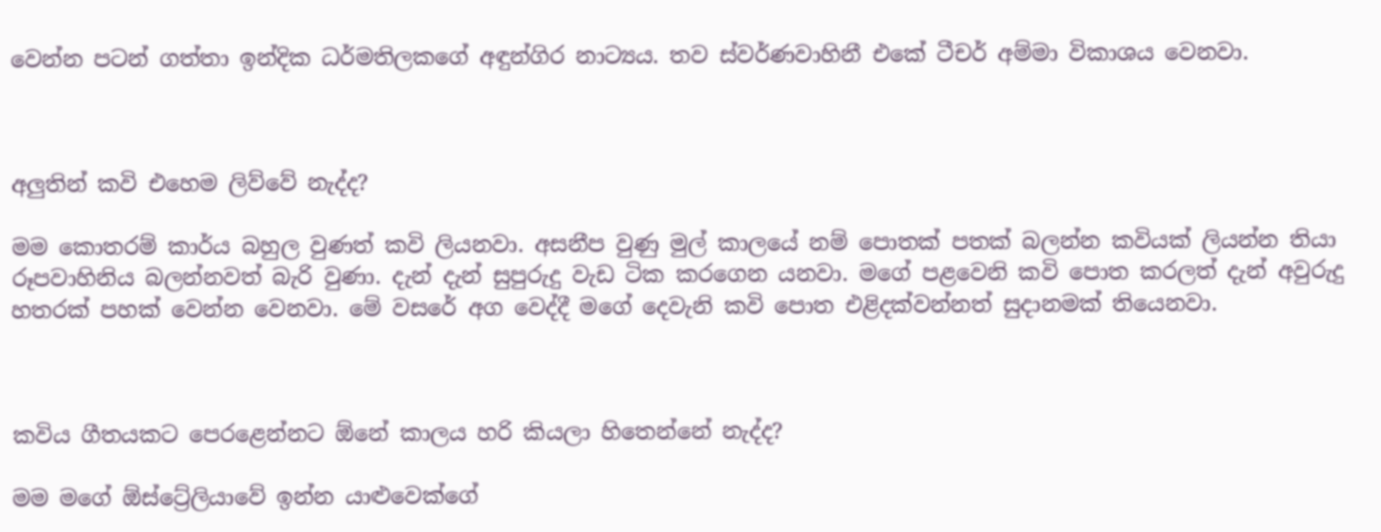වෙන්න පටන් ගත්තා ඉන්දික ධර්මතිලකගේ අඳුන්ගිර නාට්‍යය. තව ස්වර්ණවාහිනී එකේ ටීචර් අම්මා විකාශය වෙනවා.



අලුතින් කවි එහෙම ලිව්වේ නැද්ද?

මම කොතරම් කාර්ය බහුල වුණත් කවි ලියනවා. අසනීප වුණු මුල් කාලයේ නම් පොතක් පතක් බලන්න කවියක් ලියන්න තියා රූපවාහිනිය බලන්නවත් බැරි වුණා. දැන් දැන් සුපුරුදු වැඩ ටික කරගෙන යනවා. මගේ පළවෙනි කවි පොත කරලත් දැන් අවුරුදු හතරක් පහක් වෙන්න වෙනවා. මේ වසරේ අග වෙද්දී මගේ දෙවැනි කවි පොත එළිදක්වන්නත් සුදානමක් තියෙනවා.



කවිය ගීතයකට පෙරළෙන්නට ඕනේ කාලය හරි කියලා හිතෙන්නේ නැද්ද?

මම මගේ ඕස්ට්‍රේලියාවේ ඉන්න යාළුවෙක්ගේ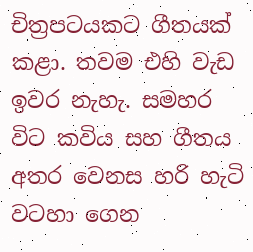චිත්‍රපටයකට ගීතයක් කළා. තවම එහි වැඩ ඉවර නැහැ. සමහර විට කවිය සහ ගීතය අතර වෙනස හරි හැටි වටහා ගෙන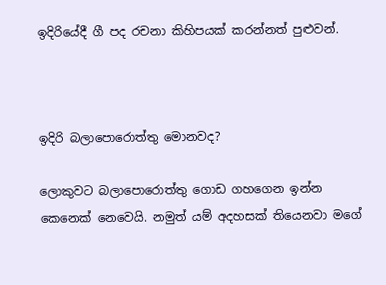ඉදිරියේදී ගී පද රචනා කිහිපයක් කරන්නත් පුළුවන්.



ඉදිරි බලාපොරොත්තු මොනවද?

ලොකුවට බලාපොරොත්තු ගොඩ ගහගෙන ඉන්න කෙනෙක් නෙවෙයි. නමුත් යම් අදහසක් තියෙනවා මගේ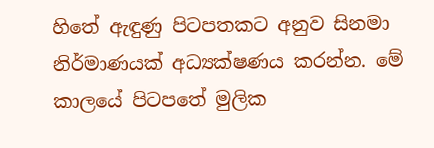හිතේ ඇඳුණු පිටපතකට අනුව සිනමා නිර්මාණයක් අධ්‍යක්ෂණය කරන්න. මේ කාලයේ පිටපතේ මුලික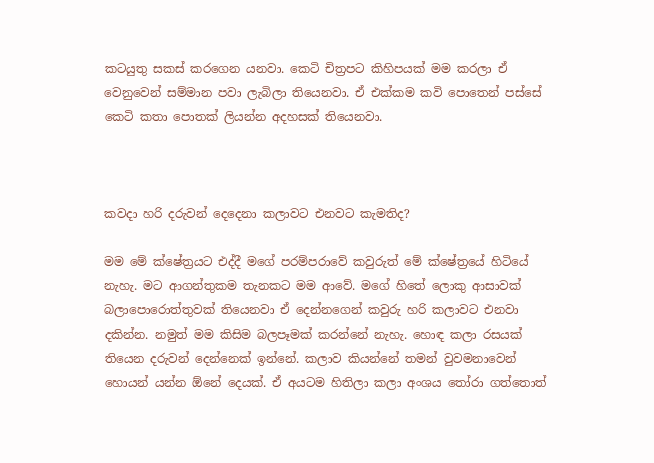කටයුතු සකස් කරගෙන යනවා. කෙටි චිත්‍රපට කිහිපයක් මම කරලා ඒ වෙනුවෙන් සම්මාන පවා ලැබිලා තියෙනවා. ඒ එක්කම කවි පොතෙන් පස්සේ කෙටි කතා පොතක් ලියන්න අදහසක් තියෙනවා.



කවදා හරි දරුවන් දෙදෙනා කලාවට එනවට කැමතිද?

මම මේ ක්ෂේත්‍රයට එද්දී මගේ පරම්පරාවේ කවුරුත් මේ ක්ෂේත්‍රයේ හිටියේ නැහැ. මට ආගන්තුකම තැනකට මම ආවේ. මගේ හිතේ ලොකු ආසාවක් බලාපොරොත්තුවක් තියෙනවා ඒ දෙන්නගෙන් කවුරු හරි කලාවට එනවා දකින්න. නමුත් මම කිසිම බලපෑමක් කරන්නේ නැහැ. හොඳ කලා රසයක් තියෙන දරුවන් දෙන්නෙක් ඉන්නේ. කලාව කියන්නේ තමන් වුවමනාවෙන් හොයන් යන්න ඕනේ දෙයක්. ඒ අයටම හිතිලා කලා අංශය තෝරා ගත්තොත්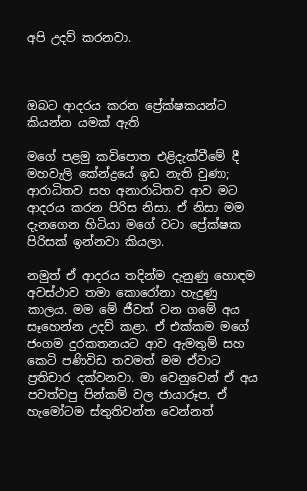අපි උදව් කරනවා.



ඔබට ආදරය කරන ප්‍රේක්ෂකයන්ට කියන්න යමක් ඇති

මගේ පළමු කවිපොත එළිදැක්වීමේ දී මහවැලි කේන්ද්‍රයේ ඉඩ නැති වුණා; ආරාධිතව සහ අනාරාධිතව ආව මට ආදරය කරන පිරිස නිසා. ඒ නිසා මම දැනගෙන හිටියා මගේ වටා ප්‍රේක්ෂක පිරිසක් ඉන්නවා කියලා.

නමුත් ඒ ආදරය තදින්ම දැනුණු හොඳම අවස්ථාව තමා කොරෝනා හැදුණු කාලය. මම මේ ජීවත් වන ගමේ අය සෑහෙන්න උදව් කළා. ඒ එක්කම මගේ ජංගම දුරකතනයට ආව ඇමතුම් සහ කෙටි පණිවිඩ තවමත් මම ඒවාට ප්‍රතිචාර දක්වනවා. මා වෙනුවෙන් ඒ අය පවත්වපු පින්කම් වල ජායාරූප. ඒ හැමෝටම ස්තුතිවන්ත වෙන්නත්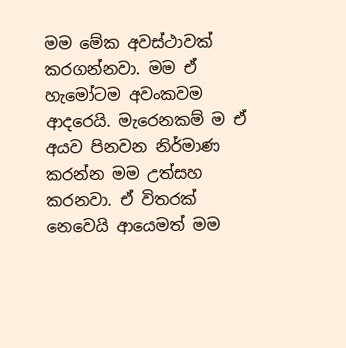මම මේක අවස්ථාවක් කරගන්නවා. මම ඒ හැමෝටම අවංකවම ආදරෙයි. මැරෙනකම් ම ඒ අයව පිනවන නිර්මාණ කරන්න මම උත්සහ කරනවා. ඒ විතරක් නෙවෙයි ආයෙමත් මම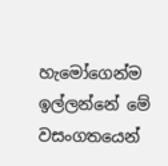හැමෝගෙන්ම ඉල්ලන්නේ මේ වසංගතයෙන්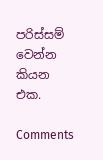පරිස්සම් වෙන්න කියන එක.

Comments